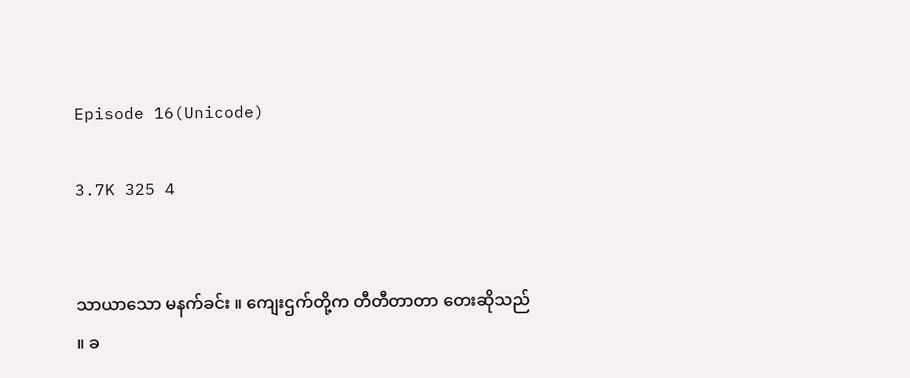Episode 16(Unicode)

3.7K 325 4


သာယာသော မနက်ခင်း ။ ကျေးဌက်တို့က တီတီတာတာ တေးဆိုသည် ။ ခ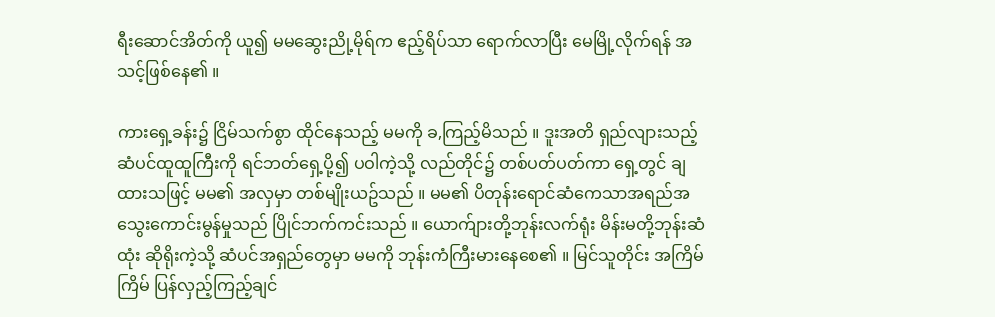ရီးဆောင်အိတ်ကို ယူ၍ မမဆွေးညို့မိုရ်က ဧည့်ရိပ်သာ ရောက်လာပြီး မေမြို့လိုက်ရန် အသင့်ဖြစ်နေ၏ ။

ကားရှေ့ခန်း၌ ငြိမ်သက်စွာ ထိုင်နေသည့် မမကို ခ,ကြည့်မိသည် ။ ဒူးအတိ ရှည်လျားသည့် ဆံပင်ထူထူကြီးကို ရင်ဘတ်ရှေ့ပို့၍ ပဝါကဲ့သို့ လည်တိုင်၌ တစ်ပတ်ပတ်ကာ ရှေ့တွင် ချထားသဖြင့် မမ၏ အလှမှာ တစ်မျိုးယဥ်သည် ။ မမ၏ ပိတုန်းရောင်ဆံကေသာအရည်အသွေးကောင်းမွန်မှုသည် ပြိုင်ဘက်ကင်းသည် ။ ယောက်ျားတို့ဘုန်းလက်ရုံး မိန်းမတို့ဘုန်းဆံထုံး ဆိုရိုးကဲ့သို့ ဆံပင်အရှည်တွေမှာ မမကို ဘုန်းကံကြီးမားနေစေ၏ ။ မြင်သူတိုင်း အကြိမ်ကြိမ် ပြန်လှည့်ကြည့်ချင်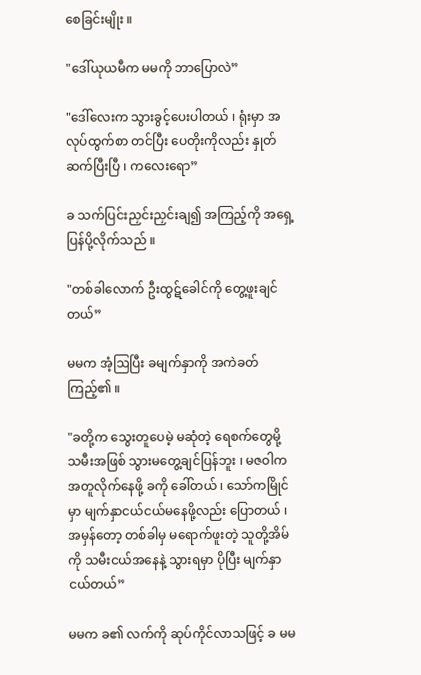စေခြင်းမျိုး ။

"ဒေါ်ယုယမီက မမကို ဘာပြောလဲ”

"ဒေါ်လေးက သွားခွင့်ပေးပါတယ် ၊ ရုံးမှာ အလုပ်ထွက်စာ တင်ပြီး ပေတိုးကိုလည်း နှုတ်ဆက်ပြီးပြီ ၊ ကလေးရော”

ခ သက်ပြင်းညှင်းညှင်းချ၍ အကြည့်ကို အရှေ့ပြန်ပို့လိုက်သည် ။

"တစ်ခါလောက် ဦးထွဋ်ခေါင်ကို တွေ့ဖူးချင်တယ်”

မမက အံ့ဩပြီး ခမျက်နှာကို အကဲခတ်ကြည့်၏ ။

"ခတို့က သွေးတူပေမဲ့ မဆုံတဲ့ ရေစက်တွေမို့ သမီးအဖြစ် သွားမတွေ့ချင်ပြန်ဘူး ၊ မဇဝါက အတူလိုက်နေဖို့ ခကို ခေါ်တယ် ၊ သော်ကမြိုင်မှာ မျက်နှာငယ်ငယ်မနေဖို့လည်း ပြောတယ် ၊ အမှန်တော့ တစ်ခါမှ မရောက်ဖူးတဲ့ သူတို့အိမ်ကို သမီးငယ်အနေနဲ့ သွားရမှာ ပိုပြီး မျက်နှာငယ်တယ်”

မမက ခ၏ လက်ကို ဆုပ်ကိုင်လာသဖြင့် ခ မမ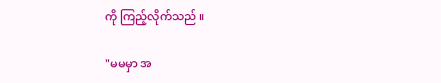ကို ကြည့်လိုက်သည် ။

"မမမှာ အ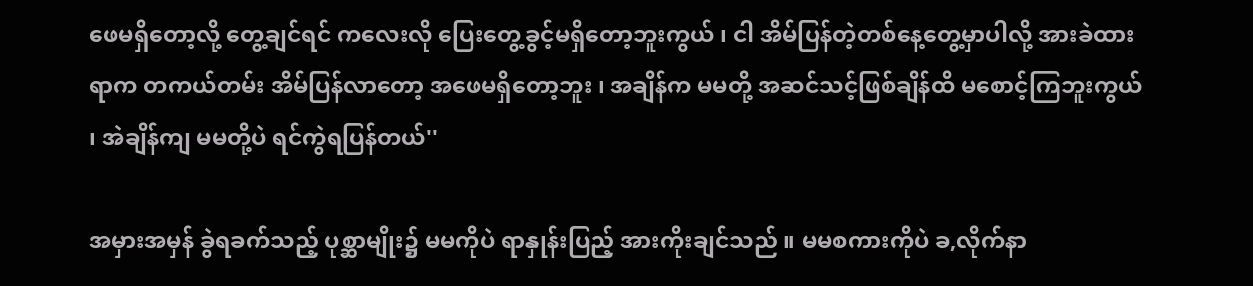ဖေမရှိတော့လို့ တွေ့ချင်ရင် ကလေးလို ပြေးတွေ့ခွင့်မရှိတော့ဘူးကွယ် ၊ ငါ အိမ်ပြန်တဲ့တစ်နေ့တွေ့မှာပါလို့ အားခဲထားရာက တကယ်တမ်း အိမ်ပြန်လာတော့ အဖေမရှိတော့ဘူး ၊ အချိန်က မမတို့ အဆင်သင့်ဖြစ်ချိန်ထိ မစောင့်ကြဘူးကွယ် ၊ အဲချိန်ကျ မမတို့ပဲ ရင်ကွဲရပြန်တယ်''

အမှားအမှန် ခွဲရခက်သည့် ပုစ္ဆာမျိုး၌ မမကိုပဲ ရာနှုန်းပြည့် အားကိုးချင်သည် ။ မမစကားကိုပဲ ခ,လိုက်နာ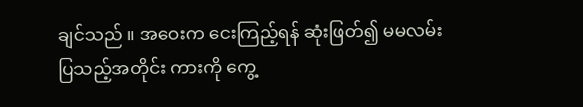ချင်သည် ။ အဝေးက ငေးကြည့်ရန် ဆုံးဖြတ်၍ မမလမ်းပြသည့်အတိုင်း ကားကို ကွေ့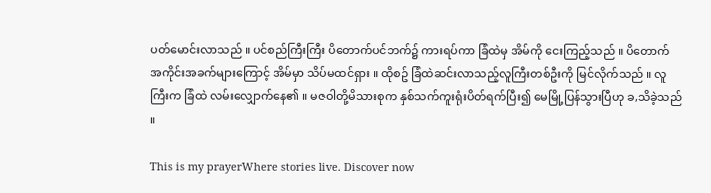ပတ်မောင်းလာသည် ။ ပင်စည်ကြီးကြီး ပိတောက်ပင်ဘက်၌ ကားရပ်ကာ ခြံထဲမှ အိမ်ကို ငေးကြည့်သည် ။ ပိတောက် အကိုင်းအခက်များကြောင့် အိမ်မှာ သိပ်မထင်ရှား ။ ထိုစဥ် ခြံထဲဆင်းလာသည့်လူကြီးတစ်ဦးကို မြင်လိုက်သည် ။ လူကြီးက ခြံထဲ လမ်းလျှောက်နေ၏ ။ မဇဝါတို့မိသားစုက နှစ်သက်ကူးရုံးပိတ်ရက်ပြီး၍ မေမြို့ပြန်သွားပြီဟု ခ,သိခဲ့သည် ။

This is my prayerWhere stories live. Discover now